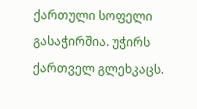ქართული სოფელი გასაჭირშია. უჭირს ქართველ გლეხკაცს.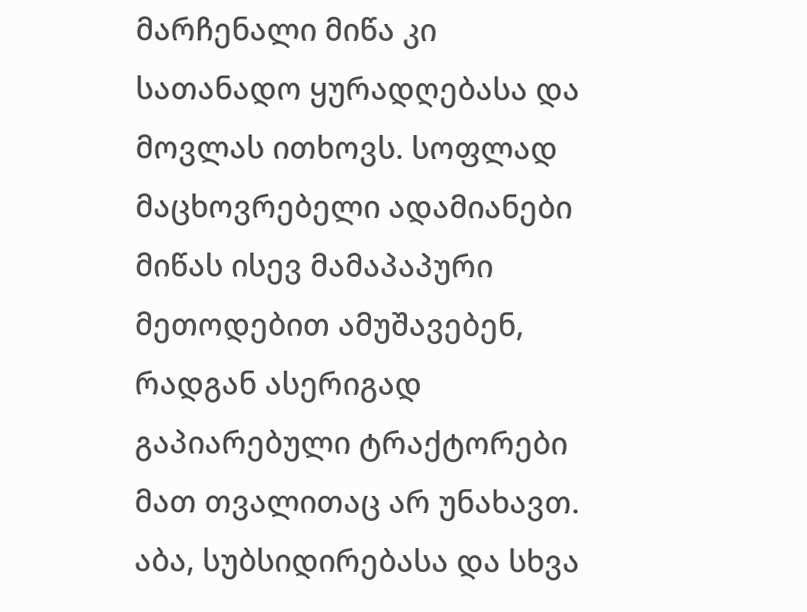მარჩენალი მიწა კი სათანადო ყურადღებასა და მოვლას ითხოვს. სოფლად მაცხოვრებელი ადამიანები მიწას ისევ მამაპაპური მეთოდებით ამუშავებენ, რადგან ასერიგად გაპიარებული ტრაქტორები მათ თვალითაც არ უნახავთ. აბა, სუბსიდირებასა და სხვა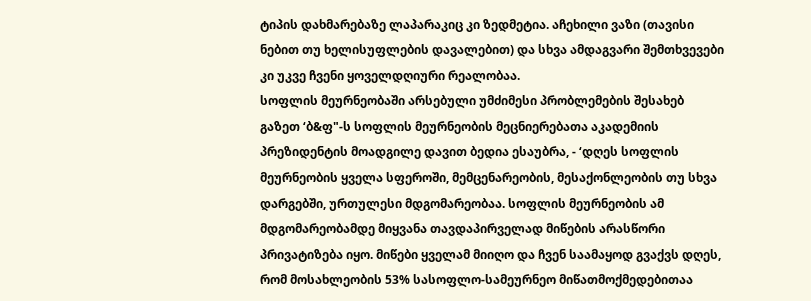ტიპის დახმარებაზე ლაპარაკიც კი ზედმეტია. აჩეხილი ვაზი (თავისი ნებით თუ ხელისუფლების დავალებით) და სხვა ამდაგვარი შემთხვევები კი უკვე ჩვენი ყოველდღიური რეალობაა.
სოფლის მეურნეობაში არსებული უმძიმესი პრობლემების შესახებ გაზეთ ‘ბ&ფ"-ს სოფლის მეურნეობის მეცნიერებათა აკადემიის პრეზიდენტის მოადგილე დავით ბედია ესაუბრა, - ‘დღეს სოფლის მეურნეობის ყველა სფეროში, მემცენარეობის, მესაქონლეობის თუ სხვა დარგებში, ურთულესი მდგომარეობაა. სოფლის მეურნეობის ამ მდგომარეობამდე მიყვანა თავდაპირველად მიწების არასწორი პრივატიზება იყო. მიწები ყველამ მიიღო და ჩვენ საამაყოდ გვაქვს დღეს, რომ მოსახლეობის 53% სასოფლო-სამეურნეო მიწათმოქმედებითაა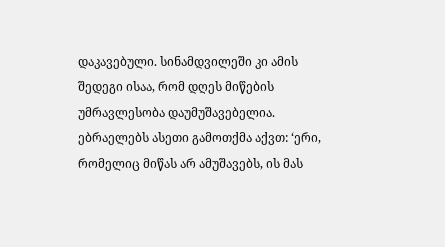დაკავებული. სინამდვილეში კი ამის შედეგი ისაა, რომ დღეს მიწების უმრავლესობა დაუმუშავებელია. ებრაელებს ასეთი გამოთქმა აქვთ: ‘ერი, რომელიც მიწას არ ამუშავებს, ის მას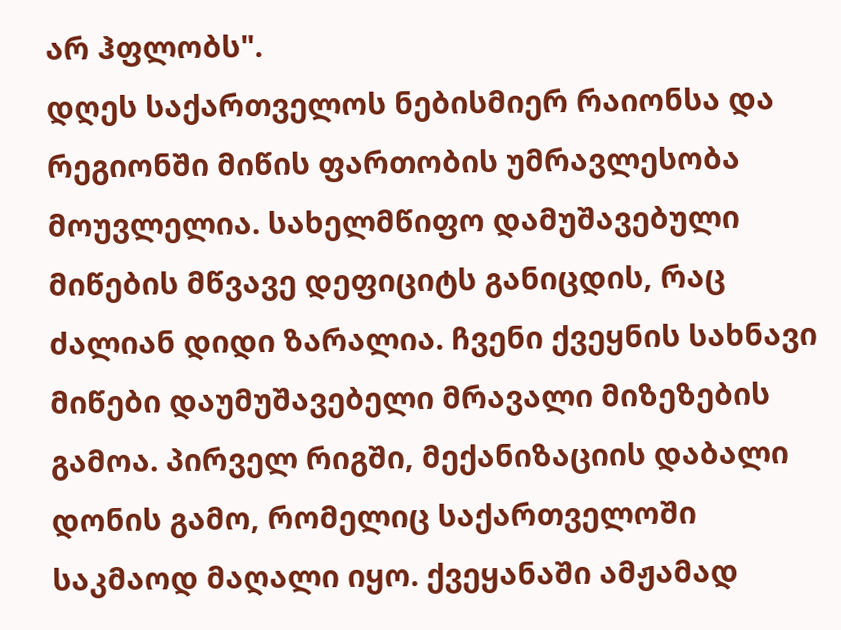არ ჰფლობს".
დღეს საქართველოს ნებისმიერ რაიონსა და რეგიონში მიწის ფართობის უმრავლესობა მოუვლელია. სახელმწიფო დამუშავებული მიწების მწვავე დეფიციტს განიცდის, რაც ძალიან დიდი ზარალია. ჩვენი ქვეყნის სახნავი მიწები დაუმუშავებელი მრავალი მიზეზების გამოა. პირველ რიგში, მექანიზაციის დაბალი დონის გამო, რომელიც საქართველოში საკმაოდ მაღალი იყო. ქვეყანაში ამჟამად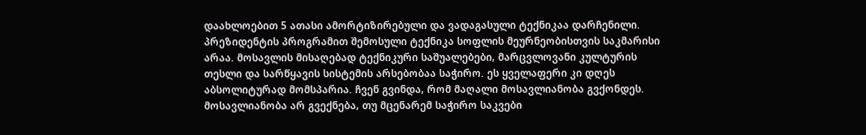დაახლოებით 5 ათასი ამორტიზირებული და ვადაგასული ტექნიკაა დარჩენილი. პრეზიდენტის პროგრამით შემოსული ტექნიკა სოფლის მეურნეობისთვის საკმარისი არაა. მოსავლის მისაღებად ტექნიკური საშუალებები, მარცვლოვანი კულტურის თესლი და სარწყავის სისტემის არსებობაა საჭირო. ეს ყველაფერი კი დღეს აბსოლიტურად მომსპარია. ჩვენ გვინდა, რომ მაღალი მოსავლიანობა გვქონდეს. მოსავლიანობა არ გვექნება, თუ მცენარემ საჭირო საკვები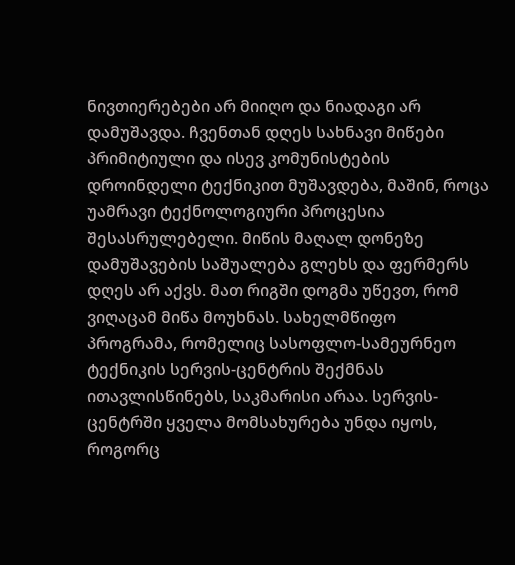ნივთიერებები არ მიიღო და ნიადაგი არ დამუშავდა. ჩვენთან დღეს სახნავი მიწები პრიმიტიული და ისევ კომუნისტების დროინდელი ტექნიკით მუშავდება, მაშინ, როცა უამრავი ტექნოლოგიური პროცესია შესასრულებელი. მიწის მაღალ დონეზე დამუშავების საშუალება გლეხს და ფერმერს დღეს არ აქვს. მათ რიგში დოგმა უწევთ, რომ ვიღაცამ მიწა მოუხნას. სახელმწიფო პროგრამა, რომელიც სასოფლო-სამეურნეო ტექნიკის სერვის-ცენტრის შექმნას ითავლისწინებს, საკმარისი არაა. სერვის-ცენტრში ყველა მომსახურება უნდა იყოს, როგორც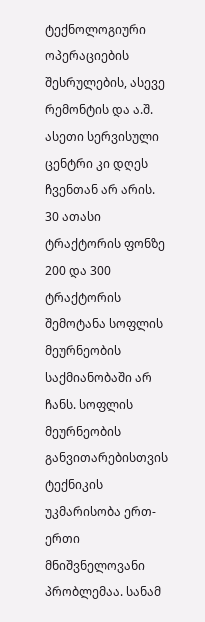ტექნოლოგიური ოპერაციების შესრულების, ასევე რემონტის და ა.შ. ასეთი სერვისული ცენტრი კი დღეს ჩვენთან არ არის. 30 ათასი ტრაქტორის ფონზე 200 და 300 ტრაქტორის შემოტანა სოფლის მეურნეობის საქმიანობაში არ ჩანს. სოფლის მეურნეობის განვითარებისთვის ტექნიკის უკმარისობა ერთ-ერთი მნიშვნელოვანი პრობლემაა. სანამ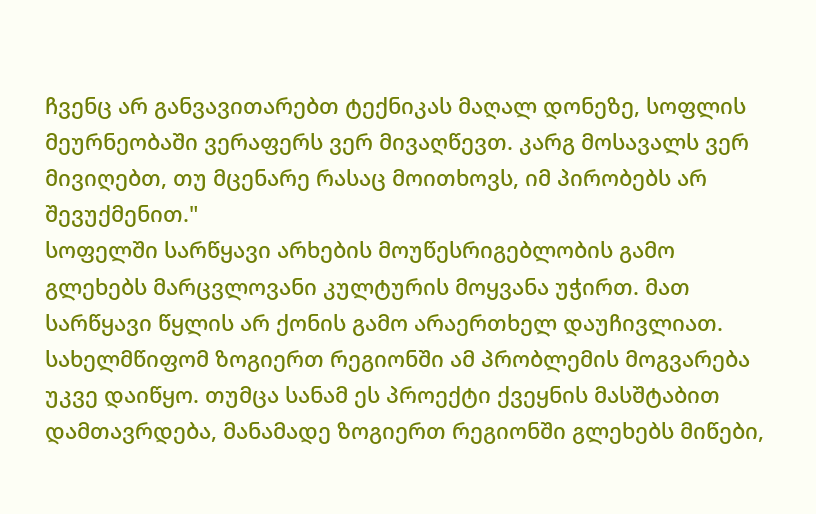ჩვენც არ განვავითარებთ ტექნიკას მაღალ დონეზე, სოფლის მეურნეობაში ვერაფერს ვერ მივაღწევთ. კარგ მოსავალს ვერ მივიღებთ, თუ მცენარე რასაც მოითხოვს, იმ პირობებს არ შევუქმენით."
სოფელში სარწყავი არხების მოუწესრიგებლობის გამო გლეხებს მარცვლოვანი კულტურის მოყვანა უჭირთ. მათ სარწყავი წყლის არ ქონის გამო არაერთხელ დაუჩივლიათ. სახელმწიფომ ზოგიერთ რეგიონში ამ პრობლემის მოგვარება უკვე დაიწყო. თუმცა სანამ ეს პროექტი ქვეყნის მასშტაბით დამთავრდება, მანამადე ზოგიერთ რეგიონში გლეხებს მიწები,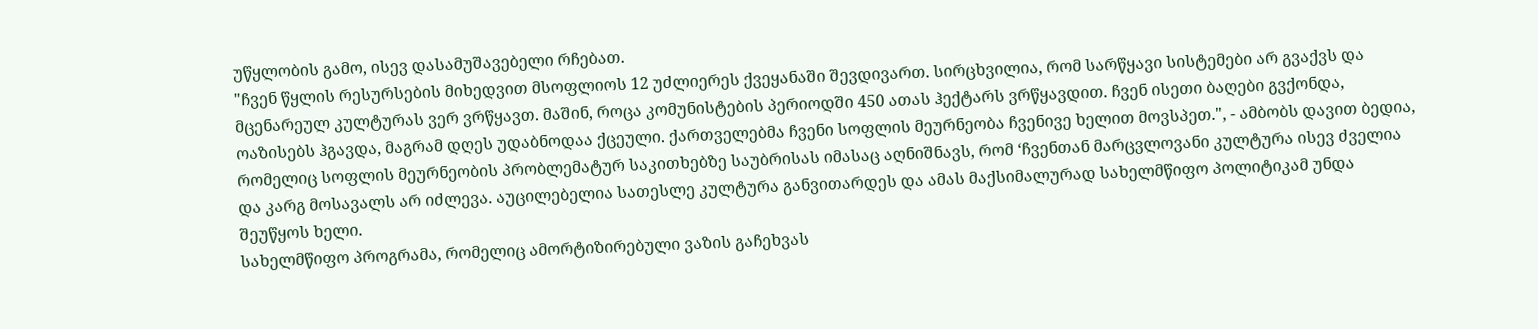უწყლობის გამო, ისევ დასამუშავებელი რჩებათ.
"ჩვენ წყლის რესურსების მიხედვით მსოფლიოს 12 უძლიერეს ქვეყანაში შევდივართ. სირცხვილია, რომ სარწყავი სისტემები არ გვაქვს და მცენარეულ კულტურას ვერ ვრწყავთ. მაშინ, როცა კომუნისტების პერიოდში 450 ათას ჰექტარს ვრწყავდით. ჩვენ ისეთი ბაღები გვქონდა, ოაზისებს ჰგავდა, მაგრამ დღეს უდაბნოდაა ქცეული. ქართველებმა ჩვენი სოფლის მეურნეობა ჩვენივე ხელით მოვსპეთ.", - ამბობს დავით ბედია, რომელიც სოფლის მეურნეობის პრობლემატურ საკითხებზე საუბრისას იმასაც აღნიშნავს, რომ ‘ჩვენთან მარცვლოვანი კულტურა ისევ ძველია და კარგ მოსავალს არ იძლევა. აუცილებელია სათესლე კულტურა განვითარდეს და ამას მაქსიმალურად სახელმწიფო პოლიტიკამ უნდა შეუწყოს ხელი.
სახელმწიფო პროგრამა, რომელიც ამორტიზირებული ვაზის გაჩეხვას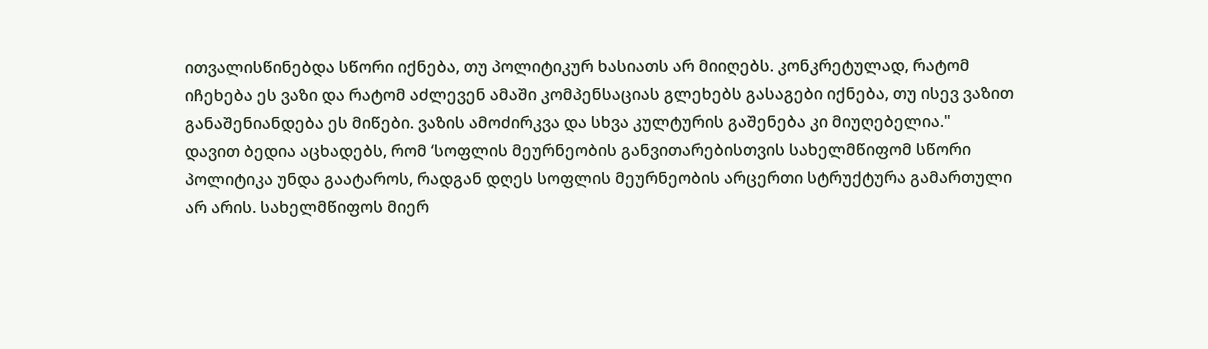ითვალისწინებდა სწორი იქნება, თუ პოლიტიკურ ხასიათს არ მიიღებს. კონკრეტულად, რატომ იჩეხება ეს ვაზი და რატომ აძლევენ ამაში კომპენსაციას გლეხებს გასაგები იქნება, თუ ისევ ვაზით განაშენიანდება ეს მიწები. ვაზის ამოძირკვა და სხვა კულტურის გაშენება კი მიუღებელია."
დავით ბედია აცხადებს, რომ ‘სოფლის მეურნეობის განვითარებისთვის სახელმწიფომ სწორი პოლიტიკა უნდა გაატაროს, რადგან დღეს სოფლის მეურნეობის არცერთი სტრუქტურა გამართული არ არის. სახელმწიფოს მიერ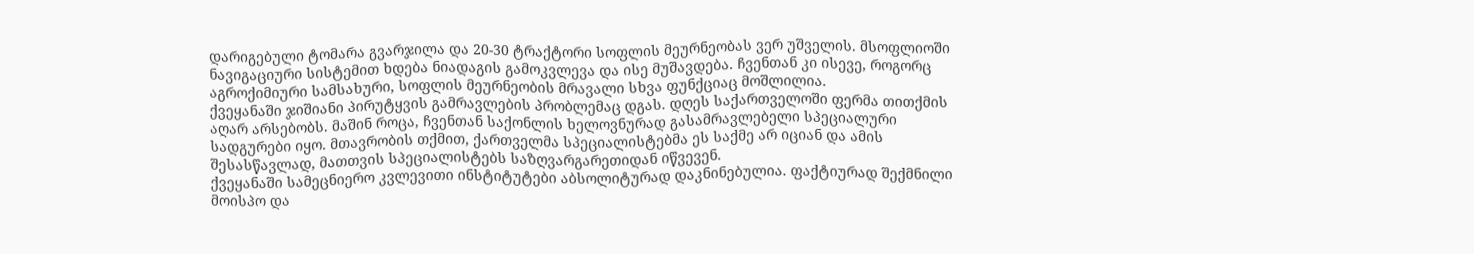დარიგებული ტომარა გვარჯილა და 20-30 ტრაქტორი სოფლის მეურნეობას ვერ უშველის. მსოფლიოში ნავიგაციური სისტემით ხდება ნიადაგის გამოკვლევა და ისე მუშავდება. ჩვენთან კი ისევე, როგორც აგროქიმიური სამსახური, სოფლის მეურნეობის მრავალი სხვა ფუნქციაც მოშლილია.
ქვეყანაში ჯიშიანი პირუტყვის გამრავლების პრობლემაც დგას. დღეს საქართველოში ფერმა თითქმის აღარ არსებობს. მაშინ როცა, ჩვენთან საქონლის ხელოვნურად გასამრავლებელი სპეციალური სადგურები იყო. მთავრობის თქმით, ქართველმა სპეციალისტებმა ეს საქმე არ იციან და ამის შესასწავლად, მათთვის სპეციალისტებს საზღვარგარეთიდან იწვევენ.
ქვეყანაში სამეცნიერო კვლევითი ინსტიტუტები აბსოლიტურად დაკნინებულია. ფაქტიურად შექმნილი მოისპო და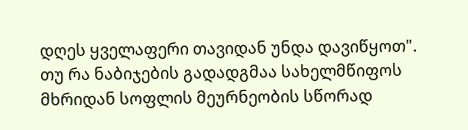დღეს ყველაფერი თავიდან უნდა დავიწყოთ".
თუ რა ნაბიჯების გადადგმაა სახელმწიფოს მხრიდან სოფლის მეურნეობის სწორად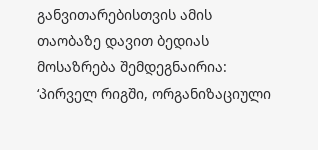განვითარებისთვის ამის თაობაზე დავით ბედიას მოსაზრება შემდეგნაირია: ‘პირველ რიგში, ორგანიზაციული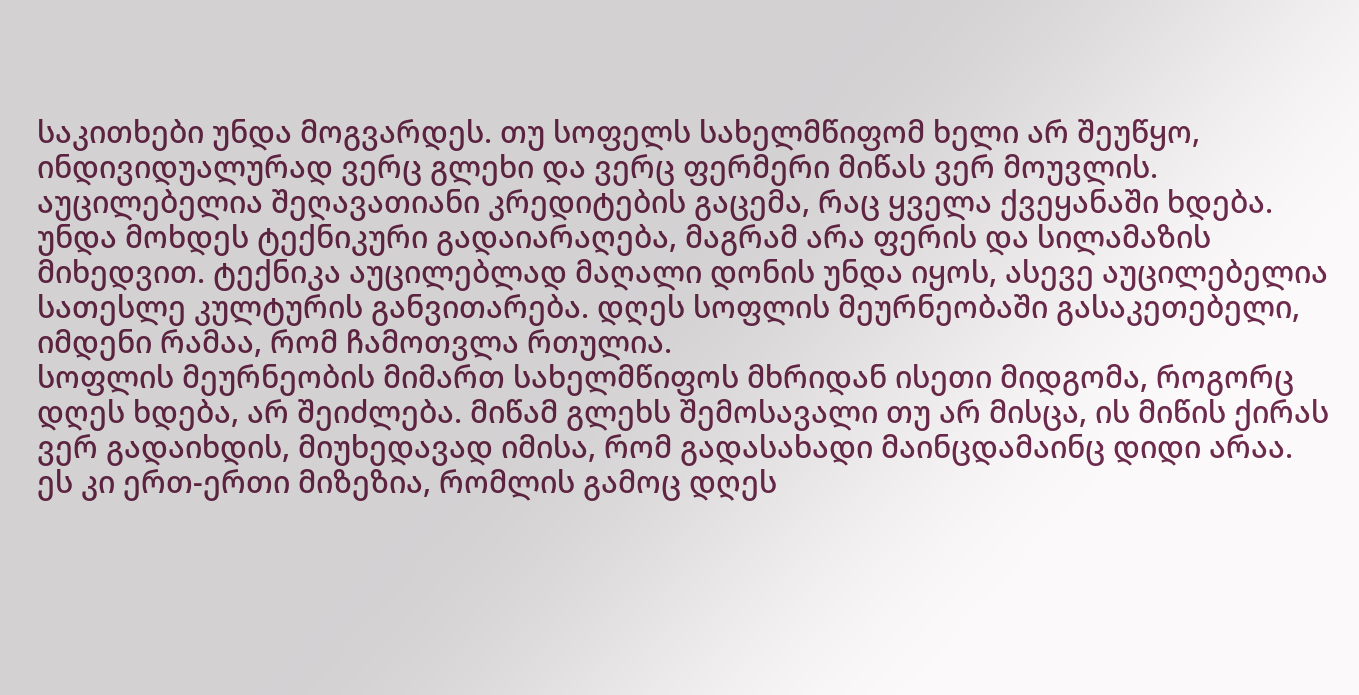საკითხები უნდა მოგვარდეს. თუ სოფელს სახელმწიფომ ხელი არ შეუწყო, ინდივიდუალურად ვერც გლეხი და ვერც ფერმერი მიწას ვერ მოუვლის. აუცილებელია შეღავათიანი კრედიტების გაცემა, რაც ყველა ქვეყანაში ხდება. უნდა მოხდეს ტექნიკური გადაიარაღება, მაგრამ არა ფერის და სილამაზის მიხედვით. ტექნიკა აუცილებლად მაღალი დონის უნდა იყოს, ასევე აუცილებელია სათესლე კულტურის განვითარება. დღეს სოფლის მეურნეობაში გასაკეთებელი, იმდენი რამაა, რომ ჩამოთვლა რთულია.
სოფლის მეურნეობის მიმართ სახელმწიფოს მხრიდან ისეთი მიდგომა, როგორც დღეს ხდება, არ შეიძლება. მიწამ გლეხს შემოსავალი თუ არ მისცა, ის მიწის ქირას ვერ გადაიხდის, მიუხედავად იმისა, რომ გადასახადი მაინცდამაინც დიდი არაა. ეს კი ერთ-ერთი მიზეზია, რომლის გამოც დღეს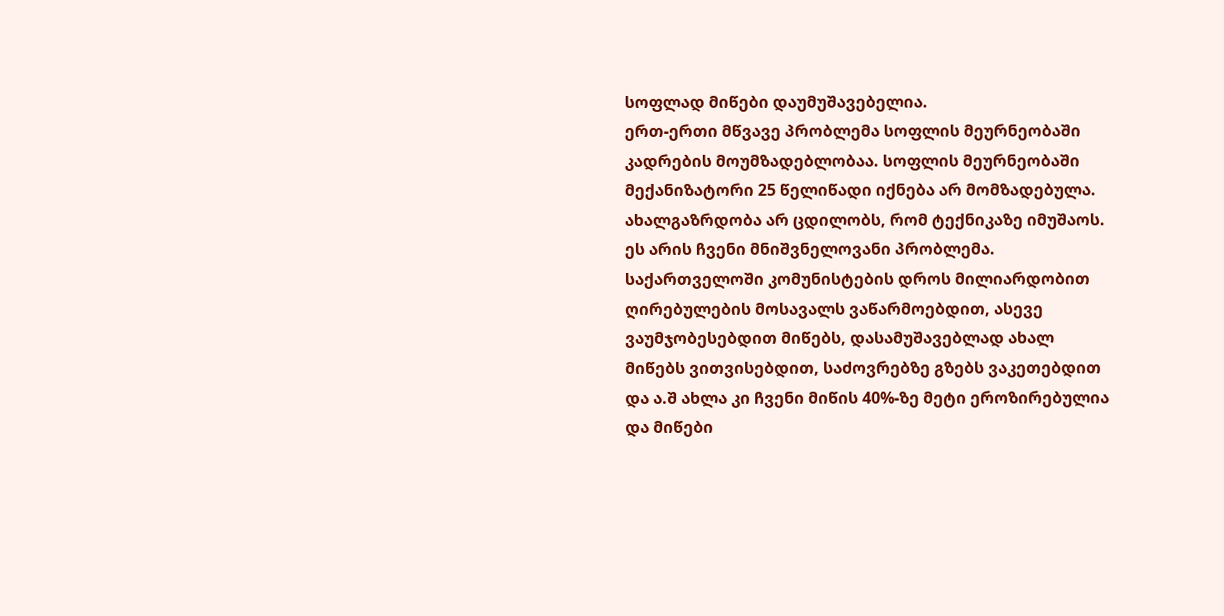სოფლად მიწები დაუმუშავებელია.
ერთ-ერთი მწვავე პრობლემა სოფლის მეურნეობაში კადრების მოუმზადებლობაა. სოფლის მეურნეობაში მექანიზატორი 25 წელიწადი იქნება არ მომზადებულა. ახალგაზრდობა არ ცდილობს, რომ ტექნიკაზე იმუშაოს. ეს არის ჩვენი მნიშვნელოვანი პრობლემა. საქართველოში კომუნისტების დროს მილიარდობით ღირებულების მოსავალს ვაწარმოებდით, ასევე ვაუმჯობესებდით მიწებს, დასამუშავებლად ახალ მიწებს ვითვისებდით, საძოვრებზე გზებს ვაკეთებდით და ა.შ ახლა კი ჩვენი მიწის 40%-ზე მეტი ეროზირებულია და მიწები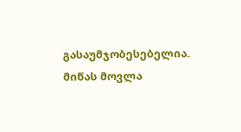გასაუმჯობესებელია. მიწას მოვლა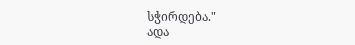სჭირდება."
ადა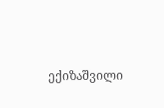ექიზაშვილი